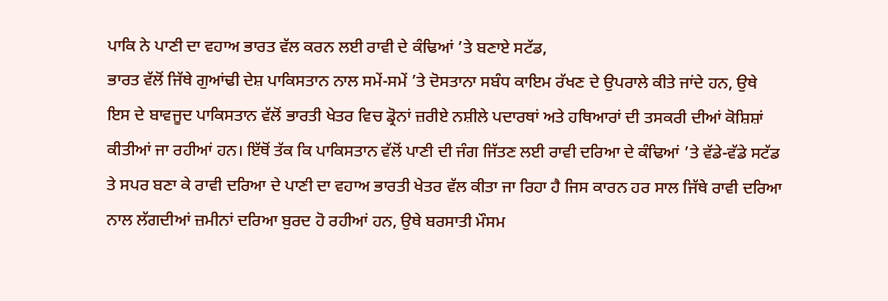ਪਾਕਿ ਨੇ ਪਾਣੀ ਦਾ ਵਹਾਅ ਭਾਰਤ ਵੱਲ ਕਰਨ ਲਈ ਰਾਵੀ ਦੇ ਕੰਢਿਆਂ ’ਤੇ ਬਣਾਏ ਸਟੱਡ,
ਭਾਰਤ ਵੱਲੋਂ ਜਿੱਥੇ ਗੁਆਂਢੀ ਦੇਸ਼ ਪਾਕਿਸਤਾਨ ਨਾਲ ਸਮੇਂ-ਸਮੇਂ ’ਤੇ ਦੋਸਤਾਨਾ ਸਬੰਧ ਕਾਇਮ ਰੱਖਣ ਦੇ ਉਪਰਾਲੇ ਕੀਤੇ ਜਾਂਦੇ ਹਨ, ਉਥੇ ਇਸ ਦੇ ਬਾਵਜੂਦ ਪਾਕਿਸਤਾਨ ਵੱਲੋਂ ਭਾਰਤੀ ਖੇਤਰ ਵਿਚ ਡ੍ਰੋਨਾਂ ਜ਼ਰੀਏ ਨਸ਼ੀਲੇ ਪਦਾਰਥਾਂ ਅਤੇ ਹਥਿਆਰਾਂ ਦੀ ਤਸਕਰੀ ਦੀਆਂ ਕੋਸ਼ਿਸ਼ਾਂ ਕੀਤੀਆਂ ਜਾ ਰਹੀਆਂ ਹਨ। ਇੱਥੋਂ ਤੱਕ ਕਿ ਪਾਕਿਸਤਾਨ ਵੱਲੋਂ ਪਾਣੀ ਦੀ ਜੰਗ ਜਿੱਤਣ ਲਈ ਰਾਵੀ ਦਰਿਆ ਦੇ ਕੰਢਿਆਂ ’ਤੇ ਵੱਡੇ-ਵੱਡੇ ਸਟੱਡ ਤੇ ਸਪਰ ਬਣਾ ਕੇ ਰਾਵੀ ਦਰਿਆ ਦੇ ਪਾਣੀ ਦਾ ਵਹਾਅ ਭਾਰਤੀ ਖੇਤਰ ਵੱਲ ਕੀਤਾ ਜਾ ਰਿਹਾ ਹੈ ਜਿਸ ਕਾਰਨ ਹਰ ਸਾਲ ਜਿੱਥੇ ਰਾਵੀ ਦਰਿਆ ਨਾਲ ਲੱਗਦੀਆਂ ਜ਼ਮੀਨਾਂ ਦਰਿਆ ਬੁਰਦ ਹੋ ਰਹੀਆਂ ਹਨ, ਉਥੇ ਬਰਸਾਤੀ ਮੌਸਮ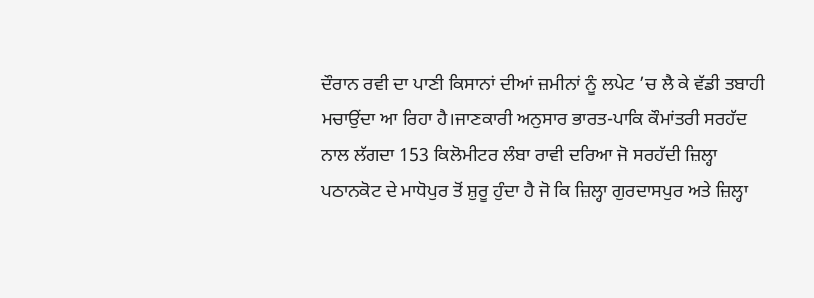ਦੌਰਾਨ ਰਵੀ ਦਾ ਪਾਣੀ ਕਿਸਾਨਾਂ ਦੀਆਂ ਜ਼ਮੀਨਾਂ ਨੂੰ ਲਪੇਟ ’ਚ ਲੈ ਕੇ ਵੱਡੀ ਤਬਾਹੀ ਮਚਾਉਂਦਾ ਆ ਰਿਹਾ ਹੈ।ਜਾਣਕਾਰੀ ਅਨੁਸਾਰ ਭਾਰਤ-ਪਾਕਿ ਕੌਮਾਂਤਰੀ ਸਰਹੱਦ ਨਾਲ ਲੱਗਦਾ 153 ਕਿਲੋਮੀਟਰ ਲੰਬਾ ਰਾਵੀ ਦਰਿਆ ਜੋ ਸਰਹੱਦੀ ਜ਼ਿਲ੍ਹਾ ਪਠਾਨਕੋਟ ਦੇ ਮਾਧੋਪੁਰ ਤੋਂ ਸ਼ੁਰੂ ਹੁੰਦਾ ਹੈ ਜੋ ਕਿ ਜ਼ਿਲ੍ਹਾ ਗੁਰਦਾਸਪੁਰ ਅਤੇ ਜ਼ਿਲ੍ਹਾ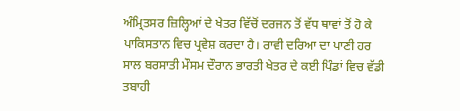ਅੰਮ੍ਰਿਤਸਰ ਜ਼ਿਲ੍ਹਿਆਂ ਦੇ ਖੇਤਰ ਵਿੱਚੋਂ ਦਰਜਨ ਤੋਂ ਵੱਧ ਥਾਵਾਂ ਤੋਂ ਹੋ ਕੇ ਪਾਕਿਸਤਾਨ ਵਿਚ ਪ੍ਰਵੇਸ਼ ਕਰਦਾ ਹੈ। ਰਾਵੀ ਦਰਿਆ ਦਾ ਪਾਣੀ ਹਰ ਸਾਲ ਬਰਸਾਤੀ ਮੌਸਮ ਦੌਰਾਨ ਭਾਰਤੀ ਖੇਤਰ ਦੇ ਕਈ ਪਿੰਡਾਂ ਵਿਚ ਵੱਡੀ ਤਬਾਹੀ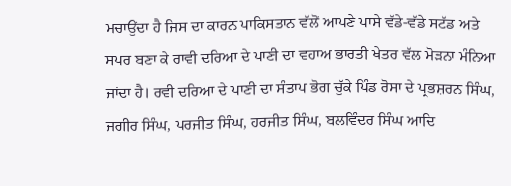ਮਚਾਉਂਦਾ ਹੈ ਜਿਸ ਦਾ ਕਾਰਨ ਪਾਕਿਸਤਾਨ ਵੱਲੋਂ ਆਪਣੇ ਪਾਸੇ ਵੱਡੇ-ਵੱਡੇ ਸਟੱਡ ਅਤੇ ਸਪਰ ਬਣਾ ਕੇ ਰਾਵੀ ਦਰਿਆ ਦੇ ਪਾਣੀ ਦਾ ਵਹਾਅ ਭਾਰਤੀ ਖੇਤਰ ਵੱਲ ਮੋੜਨਾ ਮੰਨਿਆ ਜਾਂਦਾ ਹੈ। ਰਵੀ ਦਰਿਆ ਦੇ ਪਾਣੀ ਦਾ ਸੰਤਾਪ ਭੋਗ ਚੁੱਕੇ ਪਿੰਡ ਰੋਸਾ ਦੇ ਪ੍ਰਭਸ਼ਰਨ ਸਿੰਘ, ਜਗੀਰ ਸਿੰਘ, ਪਰਜੀਤ ਸਿੰਘ, ਹਰਜੀਤ ਸਿੰਘ, ਬਲਵਿੰਦਰ ਸਿੰਘ ਆਦਿ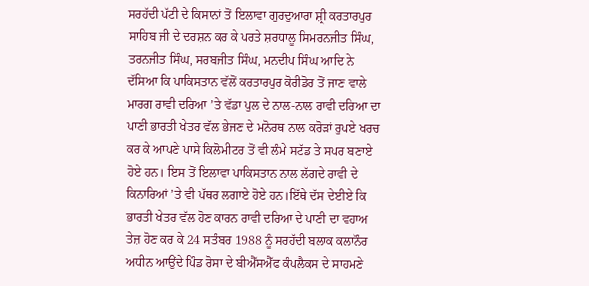ਸਰਹੱਦੀ ਪੱਟੀ ਦੇ ਕਿਸਾਨਾਂ ਤੋਂ ਇਲਾਵਾ ਗੁਰਦੁਆਰਾ ਸ਼੍ਰੀ ਕਰਤਾਰਪੁਰ ਸਾਹਿਬ ਜੀ ਦੇ ਦਰਸ਼ਨ ਕਰ ਕੇ ਪਰਤੇ ਸ਼ਰਧਾਲੂ ਸਿਮਰਨਜੀਤ ਸਿੰਘ, ਤਰਨਜੀਤ ਸਿੰਘ, ਸਰਬਜੀਤ ਸਿੰਘ, ਮਨਦੀਪ ਸਿੰਘ ਆਦਿ ਨੇ ਦੱਸਿਆ ਕਿ ਪਾਕਿਸਤਾਨ ਵੱਲੋਂ ਕਰਤਾਰਪੁਰ ਕੋਰੀਡੋਰ ਤੋਂ ਜਾਣ ਵਾਲੇ ਮਾਰਗ ਰਾਵੀ ਦਰਿਆ ’ਤੇ ਵੱਡਾ ਪੁਲ ਦੇ ਨਾਲ-ਨਾਲ ਰਾਵੀ ਦਰਿਆ ਦਾ ਪਾਣੀ ਭਾਰਤੀ ਖੇਤਰ ਵੱਲ ਭੇਜਣ ਦੇ ਮਨੋਰਥ ਨਾਲ ਕਰੋੜਾਂ ਰੁਪਏ ਖਰਚ ਕਰ ਕੇ ਆਪਣੇ ਪਾਸੇ ਕਿਲੋਮੀਟਰ ਤੋਂ ਵੀ ਲੰਮੇ ਸਟੱਡ ਤੇ ਸਪਰ ਬਣਾਏ ਹੋਏ ਹਨ। ਇਸ ਤੋਂ ਇਲਾਵਾ ਪਾਕਿਸਤਾਨ ਨਾਲ ਲੱਗਦੇ ਰਾਵੀ ਦੇ ਕਿਨਾਰਿਆਂ ’ਤੇ ਵੀ ਪੱਥਰ ਲਗਾਏ ਹੋਏ ਹਨ।ਇੱਥੇ ਦੱਸ ਦੇਈਏ ਕਿ ਭਾਰਤੀ ਖੇਤਰ ਵੱਲ ਹੋਣ ਕਾਰਨ ਰਾਵੀ ਦਰਿਆ ਦੇ ਪਾਣੀ ਦਾ ਵਹਾਅ ਤੇਜ਼ ਹੋਣ ਕਰ ਕੇ 24 ਸਤੰਬਰ 1988 ਨੂੰ ਸਰਹੱਦੀ ਬਲਾਕ ਕਲਾਨੌਰ ਅਧੀਨ ਆਉਂਦੇ ਪਿੰਡ ਰੋਸਾ ਦੇ ਬੀਐੱਸਐੱਫ ਕੰਪਲੈਕਸ ਦੇ ਸਾਹਮਣੇ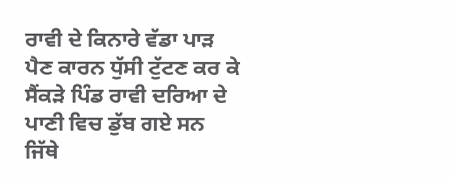ਰਾਵੀ ਦੇ ਕਿਨਾਰੇ ਵੱਡਾ ਪਾੜ ਪੈਣ ਕਾਰਨ ਧੁੱਸੀ ਟੁੱਟਣ ਕਰ ਕੇ ਸੈਂਕੜੇ ਪਿੰਡ ਰਾਵੀ ਦਰਿਆ ਦੇ ਪਾਣੀ ਵਿਚ ਡੁੱਬ ਗਏ ਸਨ ਜਿੱਥੇ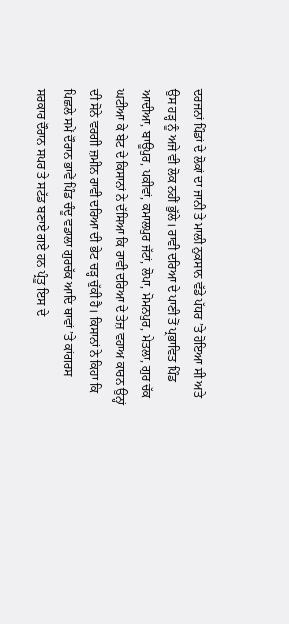ਦਰਜਨਾਂ ਪਿੰਡਾਂ ਦੇ ਲੋਕਾਂ ਦਾ ਜਾਨੀ ਤੇ ਮਾਲੀ ਨੁਕਸਾਨ ਵੱਡੇ ਪੱਧਰ ’ਤੇ ਹੋਇਆ ਸੀ ਅਤੇ ਉਸ ਹੜ੍ਹ ਨੂੰ ਅਜੇ ਵੀ ਲੋਕ ਨਹੀਂ ਭੁੱਲੇ। ਰਾਵੀ ਦਰਿਆ ਦੇ ਪਾਣੀ ਤੋਂ ਪ੍ਰਭਾਵਿਤ ਪਿੰਡ ਆਦੀਆ, ਬਾਊਪੁਰ, ਪਕੀਵਾਂ, ਕਮਾਲਪੁਰ ਜੱਟਾਂ, ਲੋਪਾ, ਮੋਮਨਪੁਰ, ਮੇਤਲਾ, ਗੁਰ ਚੱਕ ਘਟੀਆ ਕੇ ਬੇਟ ਦੇ ਕਿਸਾਨਾਂ ਨੇ ਦੱਸਿਆ ਕਿ ਰਾਵੀ ਦਰਿਆ ਦੇ ਤੇਜ਼ ਵਹਾਅ ਕਾਰਨ ਉਨ੍ਹਾਂ ਦੀ ਸੋਨੇ ਵਰਗੀ ਜ਼ਮੀਨ ਰਾਵੀ ਦਰਿਆ ਦੀ ਭੇਟ ਚੜ੍ਹ ਚੁੱਕੀ ਹੈ। ਕਿਸਾਨਾਂ ਨੇ ਕਿਹਾ ਕਿ ਪਿਛਲੇ ਸਮੇਂ ਦੌਰਾਨ ਭਾਵੇਂ ਪਿੰਡ ਚੰਦੂ ਵਡਾਲਾ ਗੁਰਚੱਕ ਆਦਿ ਥਾਵਾਂ ’ਤੇ ਕਾਂਗਰਸ ਸਰਕਾਰ ਦੌਰਾਨ ਸਪਰ ਤੇ ਸਟੱਡ ਬਣਾਏ ਗਏ ਹਨ ਪ੍ਰੰਤੂ ਇਸ ਦੇ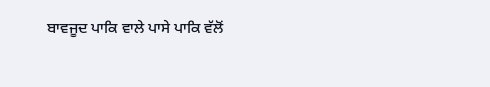ਬਾਵਜੂਦ ਪਾਕਿ ਵਾਲੇ ਪਾਸੇ ਪਾਕਿ ਵੱਲੋਂ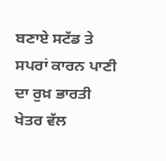ਬਣਾਏ ਸਟੱਡ ਤੇ ਸਪਰਾਂ ਕਾਰਨ ਪਾਣੀ ਦਾ ਰੁਖ਼ ਭਾਰਤੀ ਖੇਤਰ ਵੱਲ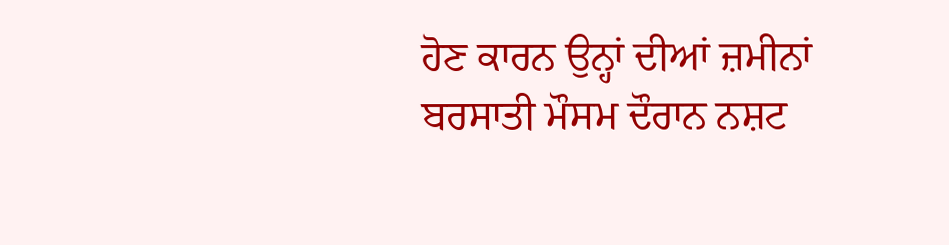ਹੋਣ ਕਾਰਨ ਉਨ੍ਹਾਂ ਦੀਆਂ ਜ਼ਮੀਨਾਂ ਬਰਸਾਤੀ ਮੌਸਮ ਦੌਰਾਨ ਨਸ਼ਟ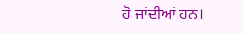ਹੋ ਜਾਂਦੀਆਂ ਹਨ।